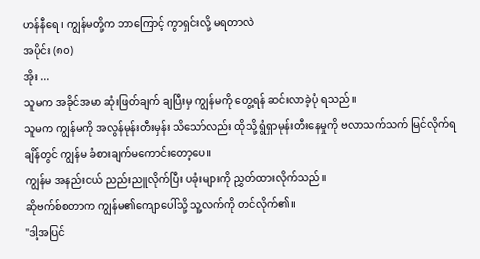ဟန်နီရေ ၊ ကျွန်မတို့က ဘာကြောင့် ကွာရှင်းလို့ မရတာလဲ
အပိုင်း (၈၀)
အိုး ...
သူမက အခိုင်အမာ ဆုံးဖြတ်ချက် ချပြီးမှ ကျွန်မကို တွေ့ရန် ဆင်းလာခဲ့ပုံ ရသည်။
သူမက ကျွန်မကို အလွန်မုန်းတီးမှန်း သိသော်လည်း ထိုသို့ ရွံရှာမုန်းတီးနေမှုကို ဗလာသက်သက် မြင်လိုက်ရချိန်တွင် ကျွန်မ ခံစားချက်မကောင်းတော့ပေ။
ကျွန်မ အနည်းငယ် ညည်းညူလိုက်ပြီး ပခုံးများကို ညွှတ်ထားလိုက်သည်။
ဆိုဗက်စ်စတာက ကျွန်မ၏ကျောပေါ်သို့ သူ့လက်ကို တင်လိုက်၏။
"ဒါ့အပြင်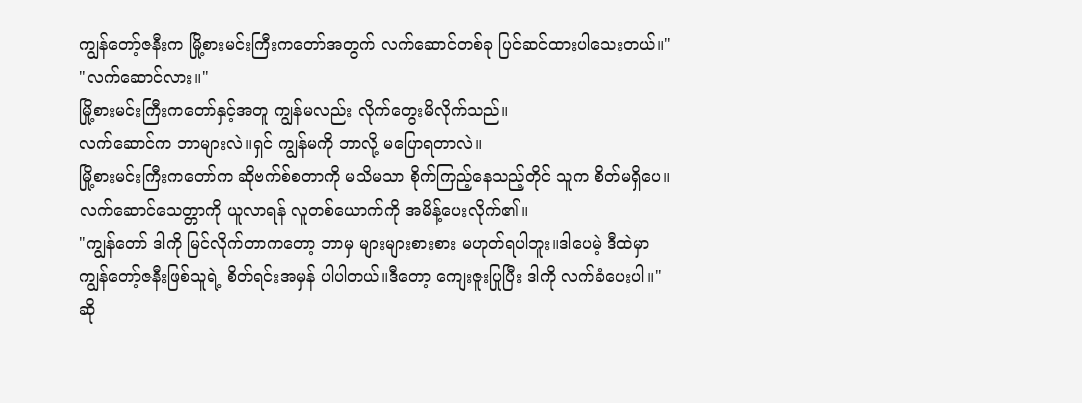ကျွန်တော့်ဇနီးက မြို့စားမင်းကြီးကတော်အတွက် လက်ဆောင်တစ်ခု ပြင်ဆင်ထားပါသေးတယ်။"
"လက်ဆောင်လား။"
မြို့စားမင်းကြီးကတော်နှင့်အတူ ကျွန်မလည်း လိုက်တွေးမိလိုက်သည်။
လက်ဆောင်က ဘာများလဲ။ရှင် ကျွန်မကို ဘာလို့ မပြောရတာလဲ။
မြို့စားမင်းကြီးကတော်က ဆိုဗက်စ်စတာကို မသိမသာ စိုက်ကြည့်နေသည့်တိုင် သူက စိတ်မရှိပေ။
လက်ဆောင်သေတ္တာကို ယူလာရန် လူတစ်ယောက်ကို အမိန့်ပေးလိုက်၏။
"ကျွန်တော် ဒါကို မြင်လိုက်တာကတော့ ဘာမှ များများစားစား မဟုတ်ရပါဘူး။ဒါပေမဲ့ ဒီထဲမှာ ကျွန်တော့်ဇနီးဖြစ်သူရဲ့ စိတ်ရင်းအမှန် ပါပါတယ်။ဒီတော့ ကျေးဇူးပြုပြီး ဒါကို လက်ခံပေးပါ။"
ဆို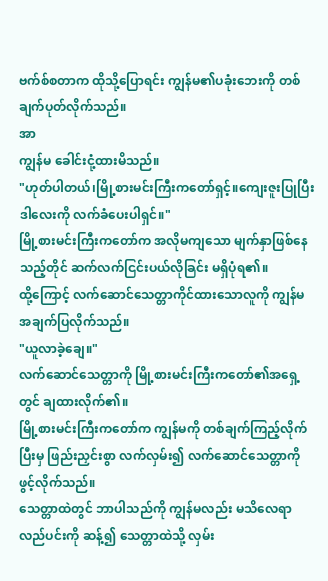ဗက်စ်စတာက ထိုသို့ပြောရင်း ကျွန်မ၏ပခုံးဘေးကို တစ်ချက်ပုတ်လိုက်သည်။
အာ
ကျွန်မ ခေါင်းငုံ့ထားမိသည်။
"ဟုတ်ပါတယ်၊မြို့စားမင်းကြီးကတော်ရှင့်။ကျေးဇူးပြုပြီး ဒါလေးကို လက်ခံပေးပါရှင်။"
မြို့စားမင်းကြီးကတော်က အလိုမကျသော မျက်နှာဖြစ်နေသည့်တိုင် ဆက်လက်ငြင်းပယ်လိုခြင်း မရှိပုံရ၏။
ထို့ကြောင့် လက်ဆောင်သေတ္တာကိုင်ထားသောလူကို ကျွန်မ အချက်ပြလိုက်သည်။
"ယူလာခဲ့ချေ။"
လက်ဆောင်သေတ္တာကို မြို့စားမင်းကြီးကတော်၏အရှေ့တွင် ချထားလိုက်၏။
မြို့စားမင်းကြီးကတော်က ကျွန်မကို တစ်ချက်ကြည့်လိုက်ပြီးမှ ဖြည်းညှင်းစွာ လက်လှမ်း၍ လက်ဆောင်သေတ္တာကို ဖွင့်လိုက်သည်။
သေတ္တာထဲတွင် ဘာပါသည်ကို ကျွန်မလည်း မသိလေရာ လည်ပင်းကို ဆန့်၍ သေတ္တာထဲသို့ လှမ်း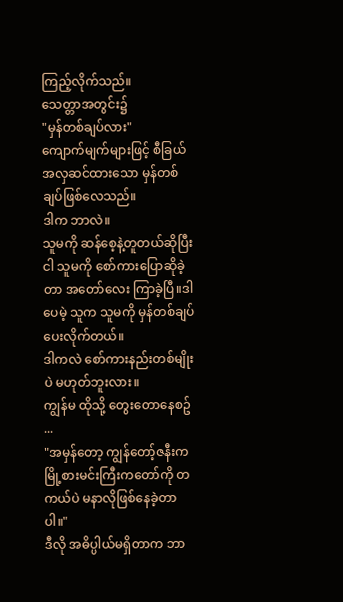ကြည့်လိုက်သည်။
သေတ္တာအတွင်း၌
"မှန်တစ်ချပ်လား"
ကျောက်မျက်များဖြင့် စီခြယ်အလှဆင်ထားသော မှန်တစ်ချပ်ဖြစ်လေသည်။
ဒါက ဘာလဲ။
သူမကို ဆန်စေ့နဲ့တူတယ်ဆိုပြီး ငါ သူမကို စော်ကားပြောဆိုခဲ့တာ အတော်လေး ကြာခဲ့ပြီ။ဒါပေမဲ့ သူက သူမကို မှန်တစ်ချပ် ပေးလိုက်တယ်။
ဒါကလဲ စော်ကားနည်းတစ်မျိုးပဲ မဟုတ်ဘူးလား။
ကျွန်မ ထိုသို့ တွေးတောနေစဥ် ...
"အမှန်တော့ ကျွန်တော့်ဇနီးက မြို့စားမင်းကြီးကတော်ကို တကယ်ပဲ မနာလိုဖြစ်နေခဲ့တာပါ။"
ဒီလို အဓိပ္ပါယ်မရှိတာက ဘာ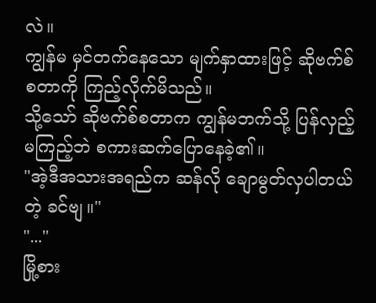လဲ။
ကျွန်မ မှင်တက်နေသော မျက်နှာထားဖြင့် ဆိုဗက်စ်စတာကို ကြည့်လိုက်မိသည်။
သို့သော် ဆိုဗက်စ်စတာက ကျွန်မဘက်သို့ ပြန်လှည့်မကြည့်ဘဲ စကားဆက်ပြောနေခဲ့၏။
"အဲ့ဒီအသားအရည်က ဆန်လို ချောမွတ်လှပါတယ်တဲ့ ခင်ဗျ။"
"..."
မြို့စား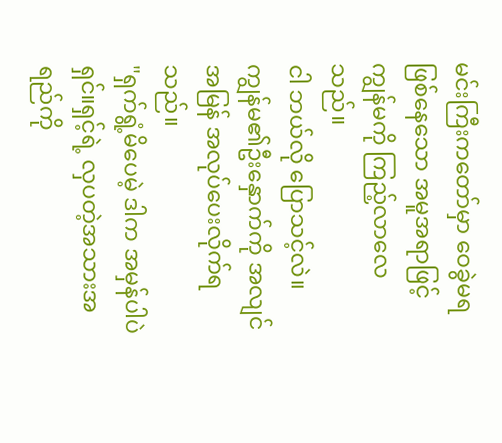မင်းကြီးကတော်မှာ ဝေခွဲမရဖြစ်နေသော အမူအရာဖြင့် ကျွန်မကို ကြည့်လာလေသည်။
ငါ ဘယ်လို ပြောသင့်လဲ။
ကျွန်မ၏ဦးနှောက်ကို အလျင်အမြန် အလုပ်ပေးလိုက်ရသည်။
"ရှက်ရွံ့မိပေမဲ့ ဒါက အမှန်ပါပဲရှင်။ရှင့်ရဲ့ လှပတဲ့အသားအရည်ကို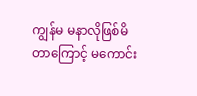ကျွန်မ မနာလိုဖြစ်မိတာကြောင့် မကောင်း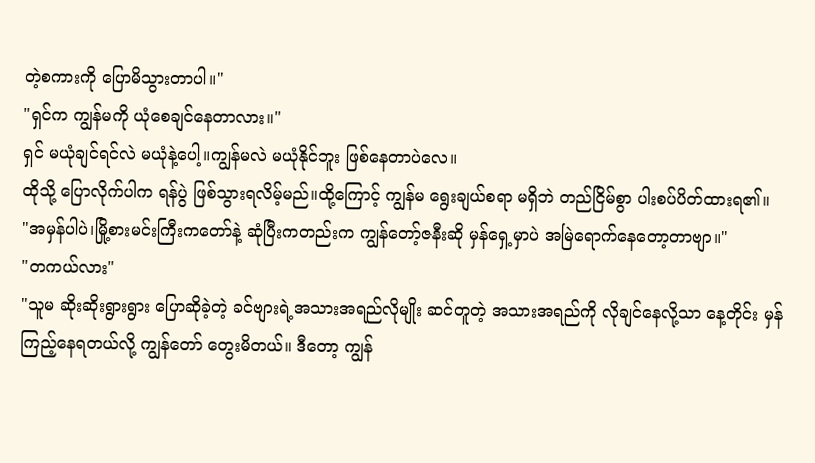တဲ့စကားကို ပြောမိသွားတာပါ။"
"ရှင်က ကျွန်မကို ယုံစေချင်နေတာလား။"
ရှင် မယုံချင်ရင်လဲ မယုံနဲ့ပေါ့။ကျွန်မလဲ မယုံနိုင်ဘူး ဖြစ်နေတာပဲလေ။
ထိုသို့ ပြောလိုက်ပါက ရန်ပွဲ ဖြစ်သွားရလိမ့်မည်။ထို့ကြောင့် ကျွန်မ ရွေးချယ်စရာ မရှိဘဲ တည်ငြိမ်စွာ ပါးစပ်ပိတ်ထားရ၏။
"အမှန်ပါပဲ၊မြို့စားမင်းကြီးကတော်နဲ့ ဆုံပြီးကတည်းက ကျွန်တော့်ဇနီးဆို မှန်ရှေ့မှာပဲ အမြဲရောက်နေတော့တာဗျာ။"
"တကယ်လား"
"သူမ ဆိုးဆိုးရွားရွား ပြောဆိုခဲ့တဲ့ ခင်ဗျားရဲ့အသားအရည်လိုမျိုး ဆင်တူတဲ့ အသားအရည်ကို လိုချင်နေလို့သာ နေ့တိုင်း မှန်ကြည့်နေရတယ်လို့ ကျွန်တော် တွေးမိတယ်။ ဒီတော့ ကျွန်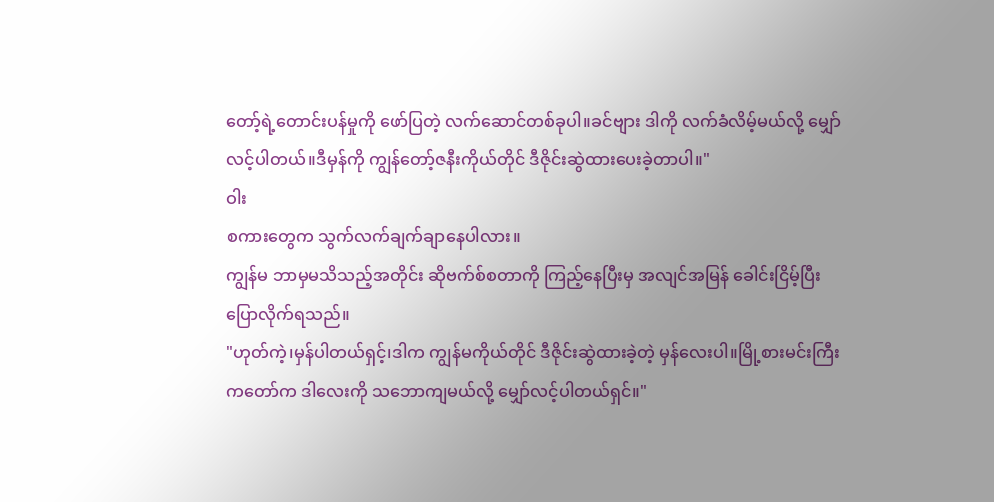တော့်ရဲ့တောင်းပန်မှုကို ဖော်ပြတဲ့ လက်ဆောင်တစ်ခုပါ။ခင်ဗျား ဒါကို လက်ခံလိမ့်မယ်လို့ မျှော်လင့်ပါတယ်။ဒီမှန်ကို ကျွန်တော့်ဇနီးကိုယ်တိုင် ဒီဇိုင်းဆွဲထားပေးခဲ့တာပါ။"
ဝါး
စကားတွေက သွက်လက်ချက်ချာနေပါလား။
ကျွန်မ ဘာမှမသိသည့်အတိုင်း ဆိုဗက်စ်စတာကို ကြည့်နေပြီးမှ အလျင်အမြန် ခေါင်းငြိမ့်ပြီး ပြောလိုက်ရသည်။
"ဟုတ်ကဲ့၊မှန်ပါတယ်ရှင့်၊ဒါက ကျွန်မကိုယ်တိုင် ဒီဇိုင်းဆွဲထားခဲ့တဲ့ မှန်လေးပါ။မြို့စားမင်းကြီးကတော်က ဒါလေးကို သဘောကျမယ်လို့ မျှော်လင့်ပါတယ်ရှင်။"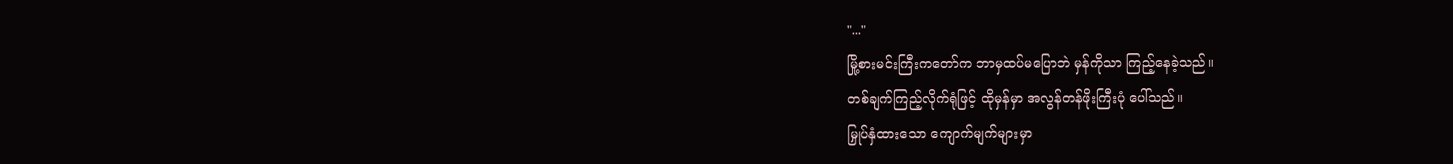"..."
မြို့စားမင်းကြီးကတော်က ဘာမှထပ်မပြောဘဲ မှန်ကိုသာ ကြည့်နေခဲ့သည်။
တစ်ချက်ကြည့်လိုက်ရုံဖြင့် ထိုမှန်မှာ အလွန်တန်ဖိုးကြီးပုံ ပေါ်သည်။
မြှုပ်နှံထားသော ကျောက်မျက်များမှာ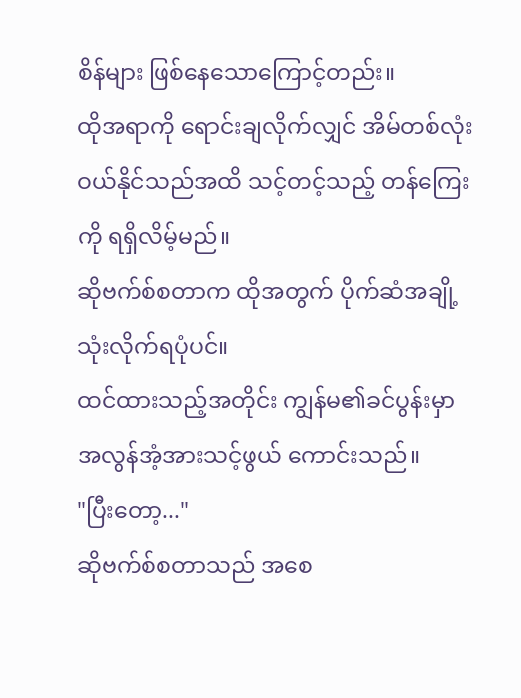စိန်များ ဖြစ်နေသောကြောင့်တည်း။
ထိုအရာကို ရောင်းချလိုက်လျှင် အိမ်တစ်လုံး ဝယ်နိုင်သည်အထိ သင့်တင့်သည့် တန်ကြေးကို ရရှိလိမ့်မည်။
ဆိုဗက်စ်စတာက ထိုအတွက် ပိုက်ဆံအချို့ သုံးလိုက်ရပုံပင်။
ထင်ထားသည့်အတိုင်း ကျွန်မ၏ခင်ပွန်းမှာ အလွန်အံ့အားသင့်ဖွယ် ကောင်းသည်။
"ပြီးတော့..."
ဆိုဗက်စ်စတာသည် အစေ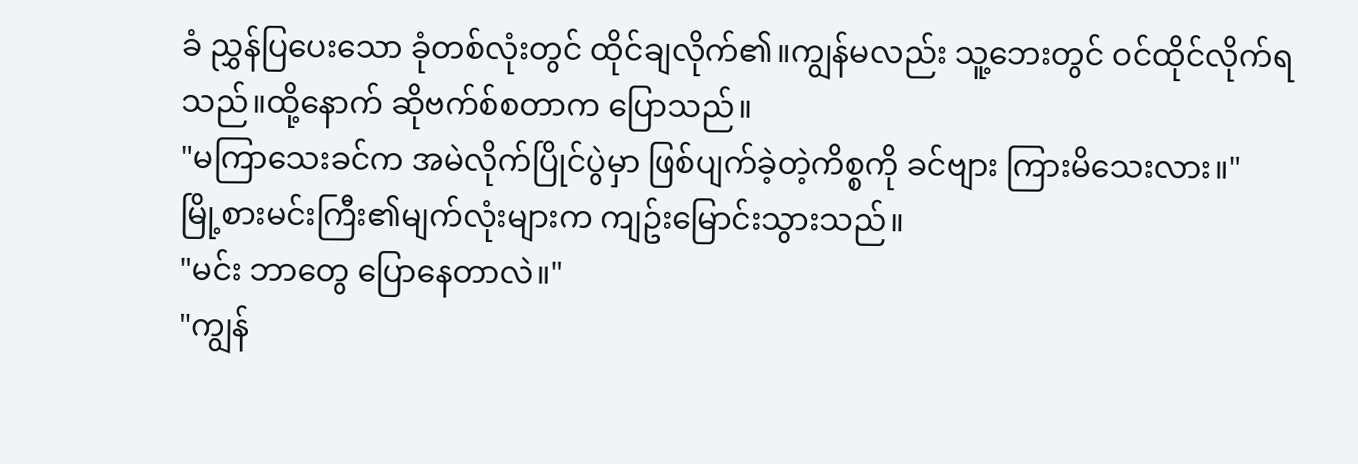ခံ ညွှန်ပြပေးသော ခုံတစ်လုံးတွင် ထိုင်ချလိုက်၏။ကျွန်မလည်း သူ့ဘေးတွင် ဝင်ထိုင်လိုက်ရသည်။ထို့နောက် ဆိုဗက်စ်စတာက ပြောသည်။
"မကြာသေးခင်က အမဲလိုက်ပြိုင်ပွဲမှာ ဖြစ်ပျက်ခဲ့တဲ့ကိစ္စကို ခင်ဗျား ကြားမိသေးလား။"
မြို့စားမင်းကြီး၏မျက်လုံးများက ကျဥ်းမြောင်းသွားသည်။
"မင်း ဘာတွေ ပြောနေတာလဲ။"
"ကျွန်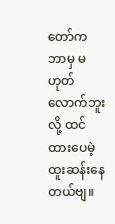တော်က ဘာမှ မဟုတ်လောက်ဘူးလို့ ထင်ထားပေမဲ့ ထူးဆန်းနေတယ်ဗျ။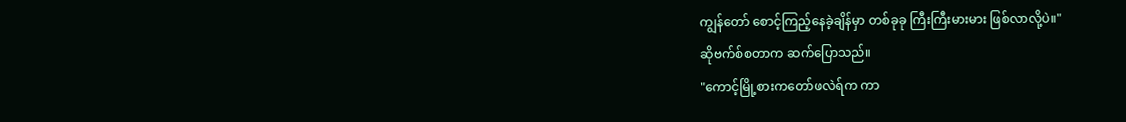ကျွန်တော် စောင့်ကြည့်နေခဲ့ချိန်မှာ တစ်ခုခု ကြီးကြီးမားမား ဖြစ်လာလို့ပဲ။"
ဆိုဗက်စ်စတာက ဆက်ပြောသည်။
"ကောင့်မြို့စားကတော်ဖလဲရ်က ကာ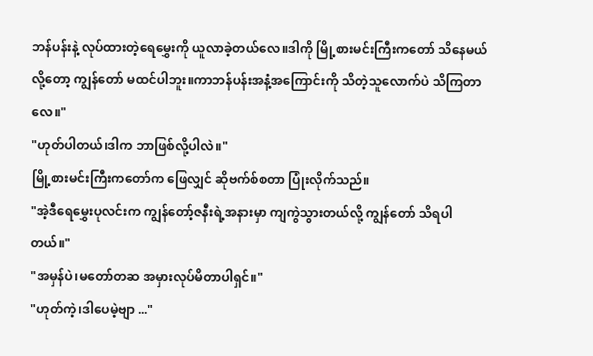ဘန်ပန်းနဲ့ လုပ်ထားတဲ့ရေမွှေးကို ယူလာခဲ့တယ်လေ။ဒါကို မြို့စားမင်းကြီးကတော် သိနေမယ်လို့တော့ ကျွန်တော် မထင်ပါဘူး။ကာဘန်ပန်းအနံ့အကြောင်းကို သိတဲ့သူလောက်ပဲ သိကြတာလေ။"
"ဟုတ်ပါတယ်၊ဒါက ဘာဖြစ်လို့ပါလဲ။"
မြို့စားမင်းကြီးကတော်က ဖြေလျှင် ဆိုဗက်စ်စတာ ပြုံးလိုက်သည်။
"အဲ့ဒီရေမွှေးပုလင်းက ကျွန်တော့်ဇနီးရဲ့အနားမှာ ကျကွဲသွားတယ်လို့ ကျွန်တော် သိရပါတယ်။"
"အမှန်ပဲ၊မတော်တဆ အမှားလုပ်မိတာပါရှင်။"
"ဟုတ်ကဲ့၊ဒါပေမဲ့ဗျာ ..."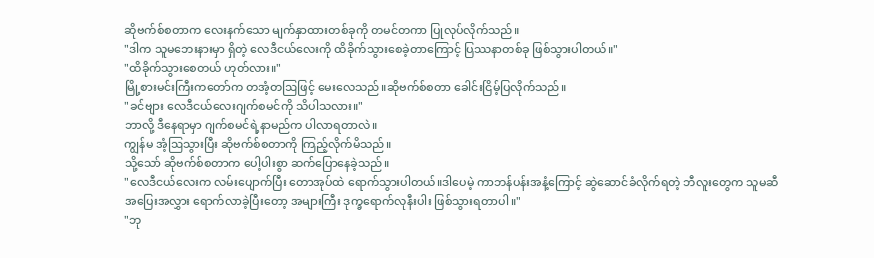ဆိုဗက်စ်စတာက လေးနက်သော မျက်နှာထားတစ်ခုကို တမင်တကာ ပြုလုပ်လိုက်သည်။
"ဒါက သူမဘေးနားမှာ ရှိတဲ့ လေဒီငယ်လေးကို ထိခိုက်သွားစေခဲ့တာကြောင့် ပြဿနာတစ်ခု ဖြစ်သွားပါတယ်။"
"ထိခိုက်သွားစေတယ် ဟုတ်လား။"
မြို့စားမင်းကြီးကတော်က တအံ့တဩဖြင့် မေးလေသည်။ဆိုဗက်စ်စတာ ခေါင်းငြိမ့်ပြလိုက်သည်။
"ခင်ဗျား လေဒီငယ်လေးဂျက်စမင်ကို သိပါသလား။"
ဘာလို့ ဒီနေရာမှာ ဂျက်စမင်ရဲ့နာမည်က ပါလာရတာလဲ။
ကျွန်မ အံ့ဩသွားပြီး ဆိုဗက်စ်စတာကို ကြည့်လိုက်မိသည်။
သို့သော် ဆိုဗက်စ်စတာက ပေါ့ပါးစွာ ဆက်ပြောနေခဲ့သည်။
"လေဒီငယ်လေးက လမ်းပျောက်ပြီး တောအုပ်ထဲ ရောက်သွားပါတယ်။ဒါပေမဲ့ ကာဘန်ပန်းအနံ့ကြောင့် ဆွဲဆောင်ခံလိုက်ရတဲ့ ဘီလူးတွေက သူမဆီ အပြေးအလွှား ရောက်လာခဲ့ပြီးတော့ အများကြီး ဒုက္ခရောက်လုနီးပါး ဖြစ်သွားရတာပါ။"
"ဘု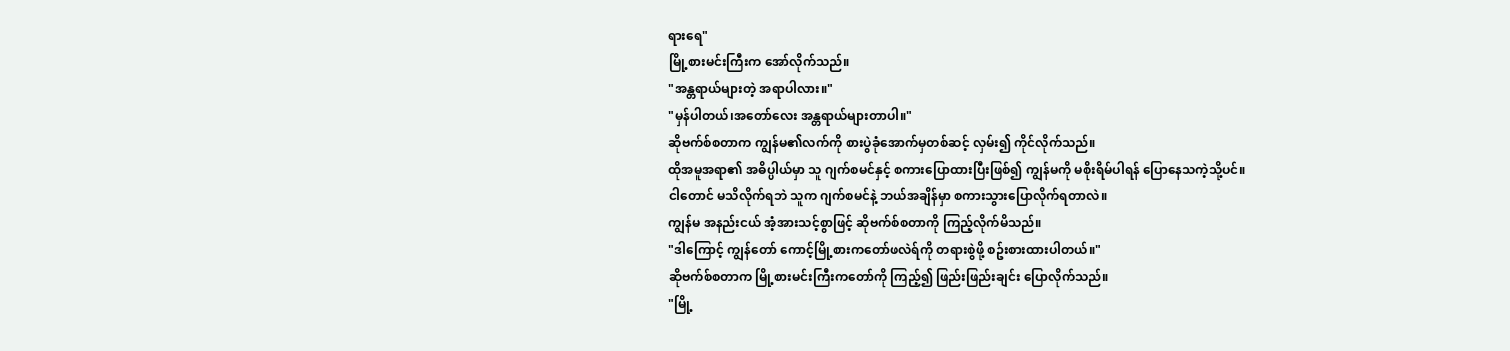ရားရေ"
မြို့စားမင်းကြီးက အော်လိုက်သည်။
"အန္တရာယ်များတဲ့ အရာပါလား။"
"မှန်ပါတယ်၊အတော်လေး အန္တရာယ်များတာပါ။"
ဆိုဗက်စ်စတာက ကျွန်မ၏လက်ကို စားပွဲခုံအောက်မှတစ်ဆင့် လှမ်း၍ ကိုင်လိုက်သည်။
ထိုအမူအရာ၏ အဓိပ္ပါယ်မှာ သူ ဂျက်စမင်နှင့် စကားပြောထားပြီးဖြစ်၍ ကျွန်မကို မစိုးရိမ်ပါရန် ပြောနေသကဲ့သို့ပင်။
ငါတောင် မသိလိုက်ရဘဲ သူက ဂျက်စမင်နဲ့ ဘယ်အချိန်မှာ စကားသွားပြောလိုက်ရတာလဲ။
ကျွန်မ အနည်းငယ် အံ့အားသင့်စွာဖြင့် ဆိုဗက်စ်စတာကို ကြည့်လိုက်မိသည်။
"ဒါကြောင့် ကျွန်တော် ကောင့်မြို့စားကတော်ဖလဲရ်ကို တရားစွဲဖို့ စဥ်းစားထားပါတယ်။"
ဆိုဗက်စ်စတာက မြို့စားမင်းကြီးကတော်ကို ကြည့်၍ ဖြည်းဖြည်းချင်း ပြောလိုက်သည်။
"မြို့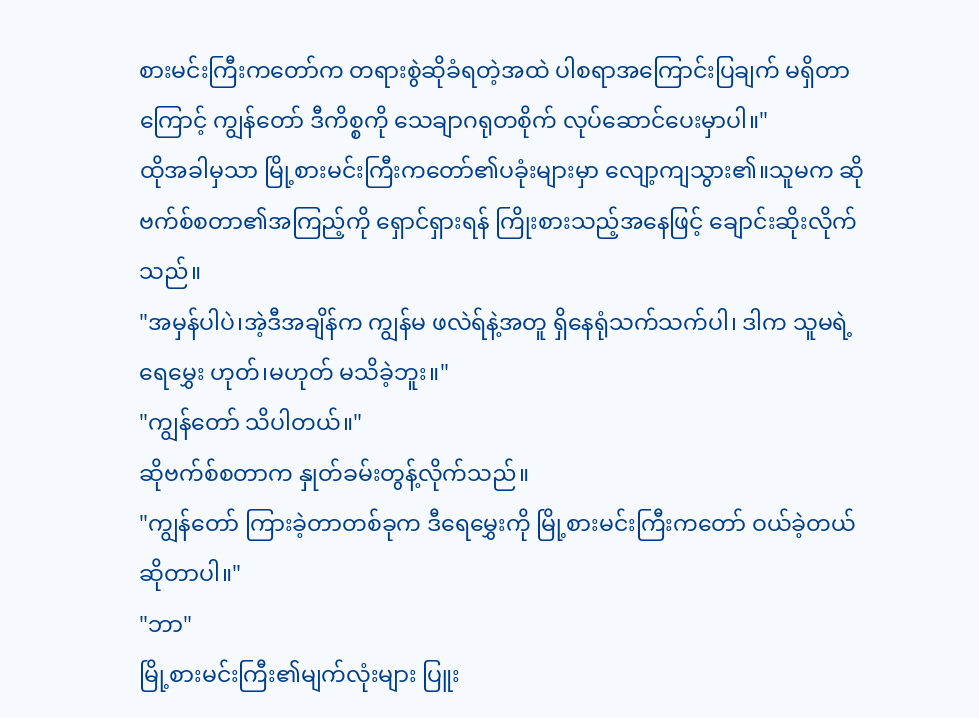စားမင်းကြီးကတော်က တရားစွဲဆိုခံရတဲ့အထဲ ပါစရာအကြောင်းပြချက် မရှိတာကြောင့် ကျွန်တော် ဒီကိစ္စကို သေချာဂရုတစိုက် လုပ်ဆောင်ပေးမှာပါ။"
ထိုအခါမှသာ မြို့စားမင်းကြီးကတော်၏ပခုံးများမှာ လျော့ကျသွား၏။သူမက ဆိုဗက်စ်စတာ၏အကြည့်ကို ရှောင်ရှားရန် ကြိုးစားသည့်အနေဖြင့် ချောင်းဆိုးလိုက်သည်။
"အမှန်ပါပဲ၊အဲ့ဒီအချိန်က ကျွန်မ ဖလဲရ်နဲ့အတူ ရှိနေရုံသက်သက်ပါ၊ ဒါက သူမရဲ့ရေမွှေး ဟုတ်၊မဟုတ် မသိခဲ့ဘူး။"
"ကျွန်တော် သိပါတယ်။"
ဆိုဗက်စ်စတာက နှုတ်ခမ်းတွန့်လိုက်သည်။
"ကျွန်တော် ကြားခဲ့တာတစ်ခုက ဒီရေမွှေးကို မြို့စားမင်းကြီးကတော် ဝယ်ခဲ့တယ် ဆိုတာပါ။"
"ဘာ"
မြို့စားမင်းကြီး၏မျက်လုံးများ ပြူး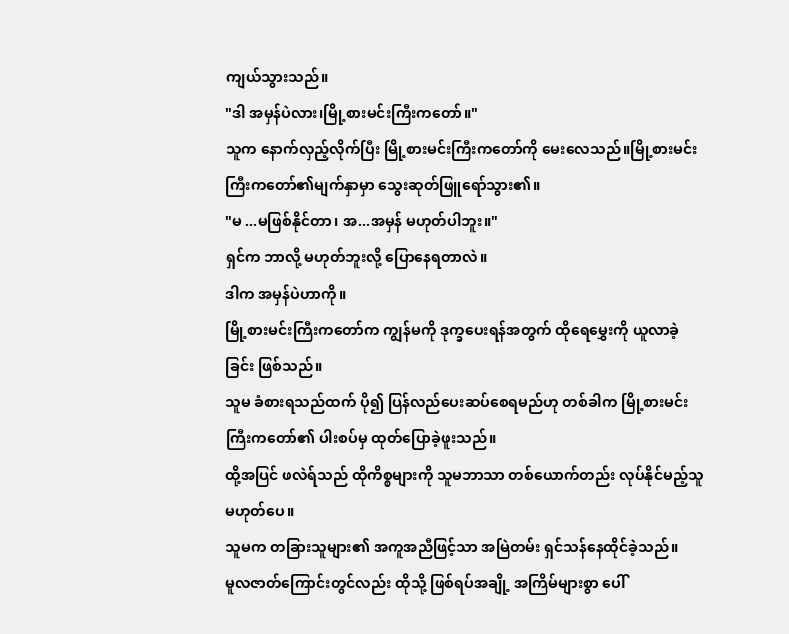ကျယ်သွားသည်။
"ဒါ အမှန်ပဲလား၊မြို့စားမင်းကြီးကတော်။"
သူက နောက်လှည့်လိုက်ပြီး မြို့စားမင်းကြီးကတော်ကို မေးလေသည်။မြို့စားမင်းကြီးကတော်၏မျက်နှာမှာ သွေးဆုတ်ဖြူရော်သွား၏။
"မ ...မဖြစ်နိုင်တာ၊ အ...အမှန် မဟုတ်ပါဘူး။"
ရှင်က ဘာလို့ မဟုတ်ဘူးလို့ ပြောနေရတာလဲ။
ဒါက အမှန်ပဲဟာကို။
မြို့စားမင်းကြီးကတော်က ကျွန်မကို ဒုက္ခပေးရန်အတွက် ထိုရေမွှေးကို ယူလာခဲ့ခြင်း ဖြစ်သည်။
သူမ ခံစားရသည်ထက် ပို၍ ပြန်လည်ပေးဆပ်စေရမည်ဟု တစ်ခါက မြို့စားမင်းကြီးကတော်၏ ပါးစပ်မှ ထုတ်ပြောခဲ့ဖူးသည်။
ထို့အပြင် ဖလဲရ်သည် ထိုကိစ္စများကို သူမဘာသာ တစ်ယောက်တည်း လုပ်နိုင်မည့်သူ မဟုတ်ပေ။
သူမက တခြားသူများ၏ အကူအညီဖြင့်သာ အမြဲတမ်း ရှင်သန်နေထိုင်ခဲ့သည်။
မူလဇာတ်ကြောင်းတွင်လည်း ထိုသို့ ဖြစ်ရပ်အချို့ အကြိမ်များစွာ ပေါ်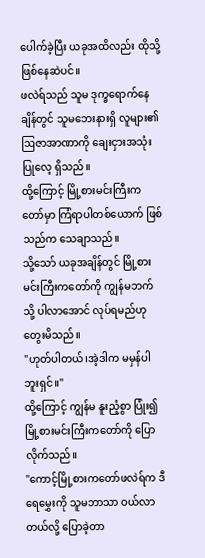ပေါက်ခဲ့ပြီး ယခုအထိလည်း ထိုသို့ ဖြစ်နေဆဲပင်။
ဖလဲရ်သည် သူမ ဒုက္ခရောက်နေချိန်တွင် သူမဘေးနားရှိ လူများ၏ဩဇာအာဏာကို ချေးငှားအသုံးပြုလေ့ ရှိသည်။
ထို့ကြောင့် မြို့စားမင်းကြီးကတော်မှာ ကြံရာပါတစ်ယောက် ဖြစ်သည်က သေချာသည်။
သို့သော် ယခုအချိန်တွင် မြို့စားမင်းကြီးကတော်ကို ကျွန်မဘက်သို့ ပါလာအောင် လုပ်ရမည်ဟု တွေးမိသည်။
"ဟုတ်ပါတယ်၊အဲ့ဒါက မမှန်ပါဘူးရှင်။"
ထို့ကြောင့် ကျွန်မ နူးညံ့စွာ ပြုံး၍ မြို့စားမင်းကြီးကတော်ကို ပြောလိုက်သည်။
"ကောင့်မြို့စားကတော်ဖလဲရ်က ဒီရေမွှေးကို သူမဘာသာ ဝယ်လာတယ်လို့ ပြောခဲ့တာ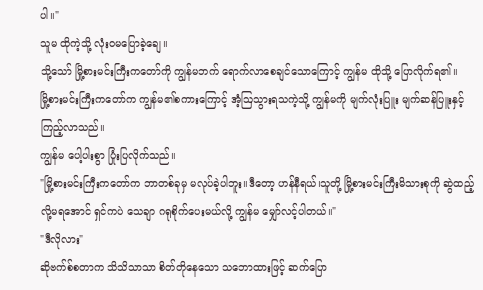ပါ။"
သူမ ထိုကဲ့သို့ လုံးဝမပြောခဲ့ချေ။
သို့သော် မြို့စားမင်းကြီးကတော်ကို ကျွန်မဘက် ရောက်လာစေချင်သောကြောင့် ကျွန်မ ထိုသို့ ပြောလိုက်ရ၏။
မြို့စားမင်းကြီးကတော်က ကျွန်မ၏စကားကြောင့် အံ့ဩသွားရသကဲ့သို့ ကျွန်မကို မျက်လုံးပြူး မျက်ဆန်ပြူးနှင့် ကြည့်လာသည်။
ကျွန်မ ပေါ့ပါးစွာ ပြုံးပြလိုက်သည်။
"မြို့စားမင်းကြီးကတော်က ဘာတစ်ခုမှ မလုပ်ခဲ့ပါဘူး။ဒီတော့ ဟန်နီရယ်၊သူတို့ မြို့စားမင်းကြီးမိသားစုကို ဆွဲထည့်လို့မရအောင် ရှင်ကပဲ သေချာ ဂရုစိုက်ပေးမယ်လို့ ကျွန်မ မျှော်လင့်ပါတယ်။"
"ဒီလိုလား"
ဆိုဗက်စ်စတာက သိသိသာသာ စိတ်တိုနေသော သဘောထားဖြင့် ဆက်ပြော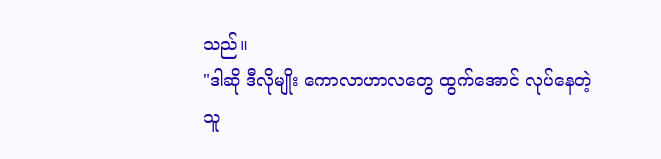သည်။
"ဒါဆို ဒီလိုမျိုး ကောလာဟာလတွေ ထွက်အောင် လုပ်နေတဲ့သူ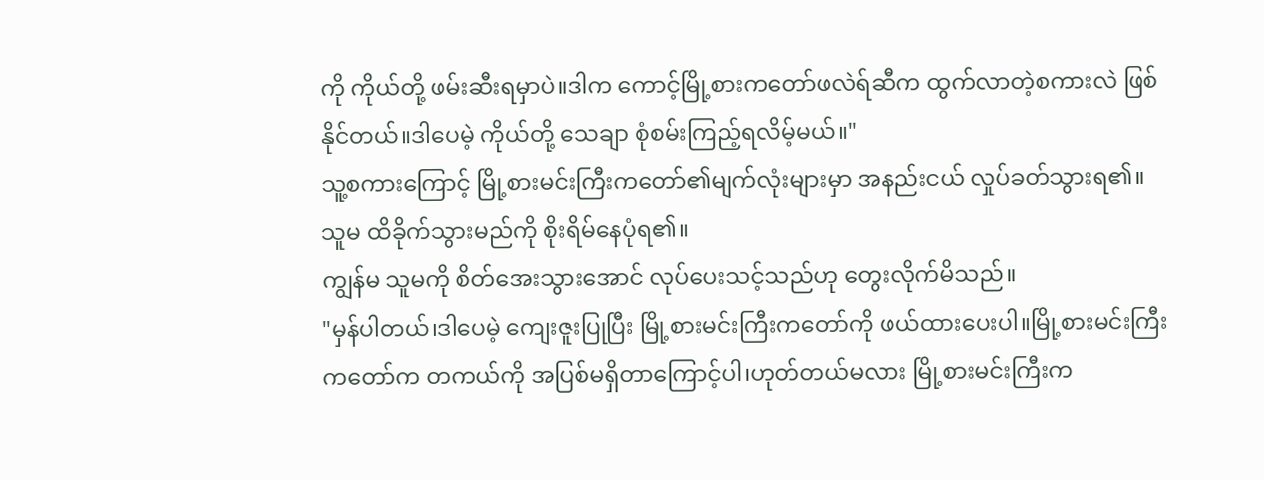ကို ကိုယ်တို့ ဖမ်းဆီးရမှာပဲ။ဒါက ကောင့်မြို့စားကတော်ဖလဲရ်ဆီက ထွက်လာတဲ့စကားလဲ ဖြစ်နိုင်တယ်။ဒါပေမဲ့ ကိုယ်တို့ သေချာ စုံစမ်းကြည့်ရလိမ့်မယ်။"
သူ့စကားကြောင့် မြို့စားမင်းကြီးကတော်၏မျက်လုံးများမှာ အနည်းငယ် လှုပ်ခတ်သွားရ၏။
သူမ ထိခိုက်သွားမည်ကို စိုးရိမ်နေပုံရ၏။
ကျွန်မ သူမကို စိတ်အေးသွားအောင် လုပ်ပေးသင့်သည်ဟု တွေးလိုက်မိသည်။
"မှန်ပါတယ်၊ဒါပေမဲ့ ကျေးဇူးပြုပြီး မြို့စားမင်းကြီးကတော်ကို ဖယ်ထားပေးပါ။မြို့စားမင်းကြီးကတော်က တကယ်ကို အပြစ်မရှိတာကြောင့်ပါ၊ဟုတ်တယ်မလား မြို့စားမင်းကြီးက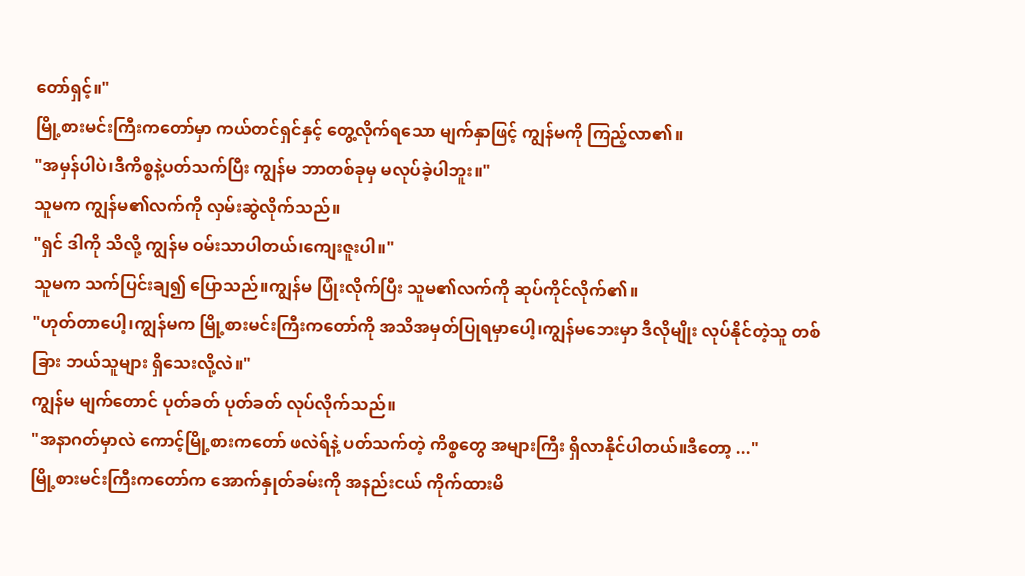တော်ရှင့်။"
မြို့စားမင်းကြီးကတော်မှာ ကယ်တင်ရှင်နှင့် တွေ့လိုက်ရသော မျက်နှာဖြင့် ကျွန်မကို ကြည့်လာ၏။
"အမှန်ပါပဲ၊ဒီကိစ္စနဲ့ပတ်သက်ပြီး ကျွန်မ ဘာတစ်ခုမှ မလုပ်ခဲ့ပါဘူး။"
သူမက ကျွန်မ၏လက်ကို လှမ်းဆွဲလိုက်သည်။
"ရှင် ဒါကို သိလို့ ကျွန်မ ဝမ်းသာပါတယ်၊ကျေးဇူးပါ။"
သူမက သက်ပြင်းချ၍ ပြောသည်။ကျွန်မ ပြုံးလိုက်ပြီး သူမ၏လက်ကို ဆုပ်ကိုင်လိုက်၏။
"ဟုတ်တာပေါ့၊ကျွန်မက မြို့စားမင်းကြီးကတော်ကို အသိအမှတ်ပြုရမှာပေါ့၊ကျွန်မဘေးမှာ ဒီလိုမျိုး လုပ်နိုင်တဲ့သူ တစ်ခြား ဘယ်သူများ ရှိသေးလို့လဲ။"
ကျွန်မ မျက်တောင် ပုတ်ခတ် ပုတ်ခတ် လုပ်လိုက်သည်။
"အနာဂတ်မှာလဲ ကောင့်မြို့စားကတော် ဖလဲရ်နဲ့ ပတ်သက်တဲ့ ကိစ္စတွေ အများကြီး ရှိလာနိုင်ပါတယ်။ဒီတော့ ..."
မြို့စားမင်းကြီးကတော်က အောက်နှုတ်ခမ်းကို အနည်းငယ် ကိုက်ထားမိ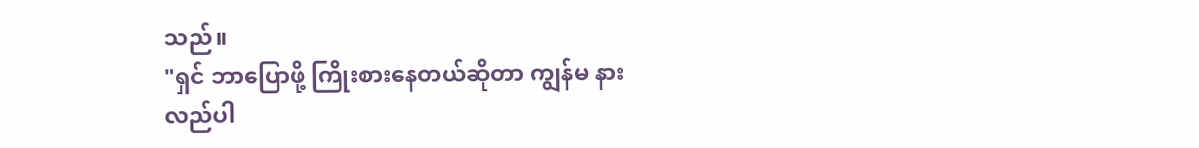သည်။
"ရှင် ဘာပြောဖို့ ကြိုးစားနေတယ်ဆိုတာ ကျွန်မ နားလည်ပါ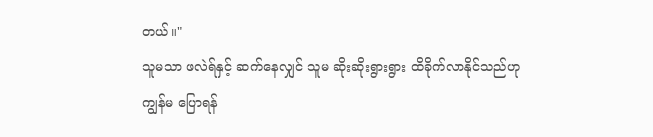တယ်။"
သူမသာ ဖလဲရ်နှင့် ဆက်နေလျှင် သူမ ဆိုးဆိုးရွားရွား ထိခိုက်လာနိုင်သည်ဟု ကျွန်မ ပြောရန်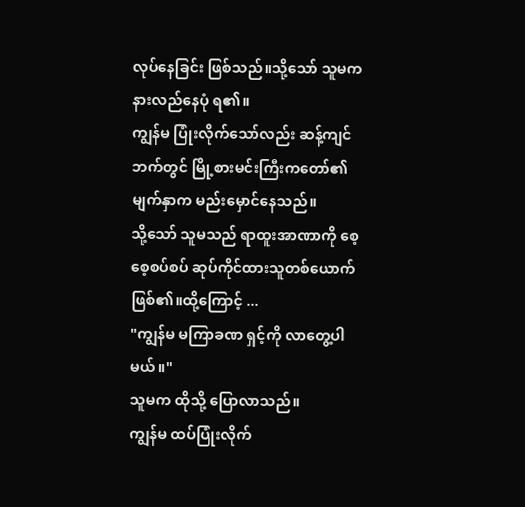လုပ်နေခြင်း ဖြစ်သည်။သို့သော် သူမက နားလည်နေပုံ ရ၏။
ကျွန်မ ပြုံးလိုက်သော်လည်း ဆန့်ကျင်ဘက်တွင် မြို့စားမင်းကြီးကတော်၏မျက်နှာက မည်းမှောင်နေသည်။
သို့သော် သူမသည် ရာထူးအာဏာကို စေ့စေ့စပ်စပ် ဆုပ်ကိုင်ထားသူတစ်ယောက် ဖြစ်၏။ထို့ကြောင့် ...
"ကျွန်မ မကြာခဏ ရှင့်ကို လာတွေ့ပါမယ်။"
သူမက ထိုသို့ ပြောလာသည်။
ကျွန်မ ထပ်ပြုံးလိုက်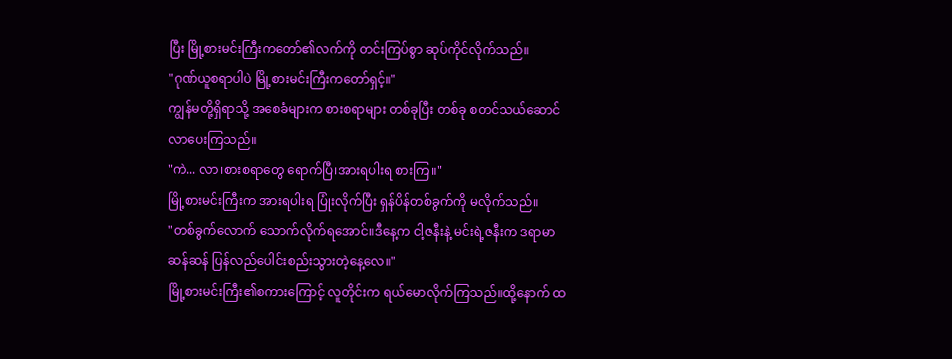ပြီး မြို့စားမင်းကြီးကတော်၏လက်ကို တင်းကြပ်စွာ ဆုပ်ကိုင်လိုက်သည်။
"ဂုဏ်ယူစရာပါပဲ မြို့စားမင်းကြီးကတော်ရှင့်။"
ကျွန်မတို့ရှိရာသို့ အစေခံများက စားစရာများ တစ်ခုပြီး တစ်ခု စတင်သယ်ဆောင်လာပေးကြသည်။
"ကဲ... လာ၊စားစရာတွေ ရောက်ပြီ၊အားရပါးရ စားကြ။"
မြို့စားမင်းကြီးက အားရပါးရ ပြုံးလိုက်ပြီး ရှန်ပိန်တစ်ခွက်ကို မလိုက်သည်။
"တစ်ခွက်လောက် သောက်လိုက်ရအောင်။ဒီနေ့က ငါ့ဇနီးနဲ့ မင်းရဲ့ဇနီးက ဒရာမာဆန်ဆန် ပြန်လည်ပေါင်းစည်းသွားတဲ့နေ့လေ။"
မြို့စားမင်းကြီး၏စကားကြောင့် လူတိုင်းက ရယ်မောလိုက်ကြသည်။ထို့နောက် ထ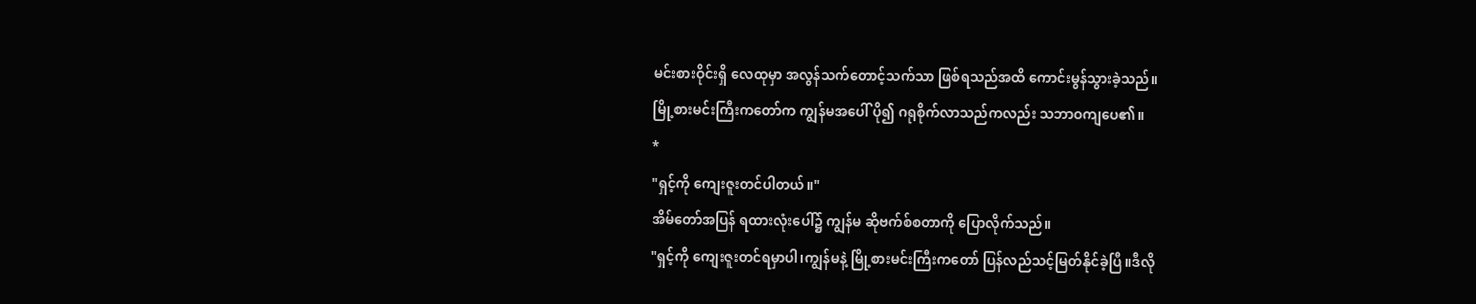မင်းစားဝိုင်းရှိ လေထုမှာ အလွန်သက်တောင့်သက်သာ ဖြစ်ရသည်အထိ ကောင်းမွန်သွားခဲ့သည်။
မြို့စားမင်းကြီးကတော်က ကျွန်မအပေါ် ပို၍ ဂရုစိုက်လာသည်ကလည်း သဘာဝကျပေ၏။
*
"ရှင့်ကို ကျေးဇူးတင်ပါတယ်။"
အိမ်တော်အပြန် ရထားလုံးပေါ်၌ ကျွန်မ ဆိုဗက်စ်စတာကို ပြောလိုက်သည်။
"ရှင့်ကို ကျေးဇူးတင်ရမှာပါ၊ကျွန်မနဲ့ မြို့စားမင်းကြီးကတော် ပြန်လည်သင့်မြတ်နိုင်ခဲ့ပြီ။ဒီလို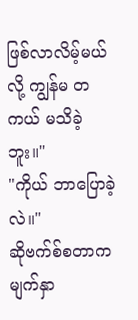ဖြစ်လာလိမ့်မယ်လို့ ကျွန်မ တကယ် မသိခဲ့ဘူး။"
"ကိုယ် ဘာပြောခဲ့လဲ။"
ဆိုဗက်စ်စတာက မျက်နှာ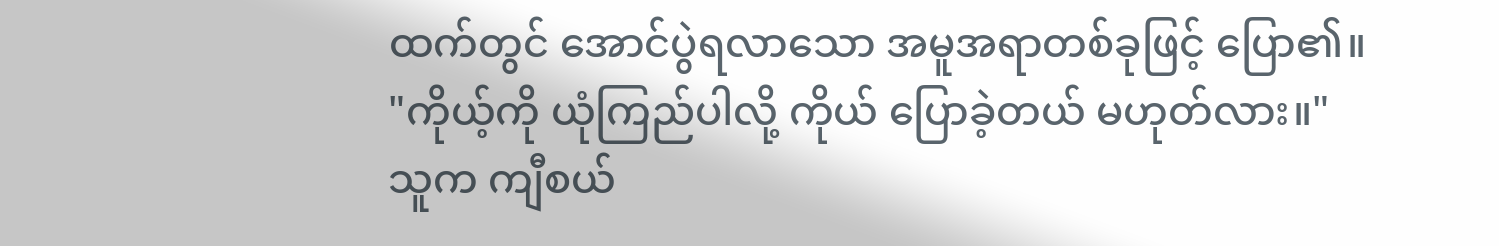ထက်တွင် အောင်ပွဲရလာသော အမူအရာတစ်ခုဖြင့် ပြော၏။
"ကိုယ့်ကို ယုံကြည်ပါလို့ ကိုယ် ပြောခဲ့တယ် မဟုတ်လား။"
သူက ကျီစယ်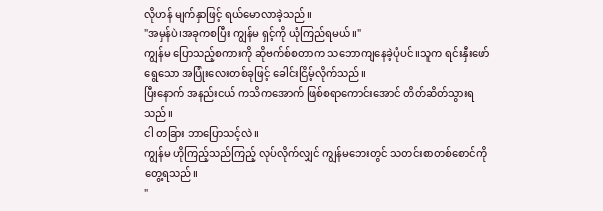လိုဟန် မျက်နှာဖြင့် ရယ်မောလာခဲ့သည်။
"အမှန်ပဲ၊အခုကစပြီး ကျွန်မ ရှင့်ကို ယုံကြည်ရမယ်။"
ကျွန်မ ပြောသည့်စကားကို ဆိုဗက်စ်စတာက သဘောကျနေခဲ့ပုံပင်။သူက ရင်းနှီးဖော်ရွေသော အပြုံးလေးတစ်ခုဖြင့် ခေါင်းငြိမ့်လိုက်သည်။
ပြီးနောက် အနည်းငယ် ကသိကအောက် ဖြစ်စရာကောင်းအောင် တိတ်ဆိတ်သွားရသည်။
ငါ တခြား ဘာပြောသင့်လဲ။
ကျွန်မ ဟိုကြည့်သည်ကြည့် လုပ်လိုက်လျှင် ကျွန်မဘေးတွင် သတင်းစာတစ်စောင်ကို တွေ့ရသည်။
"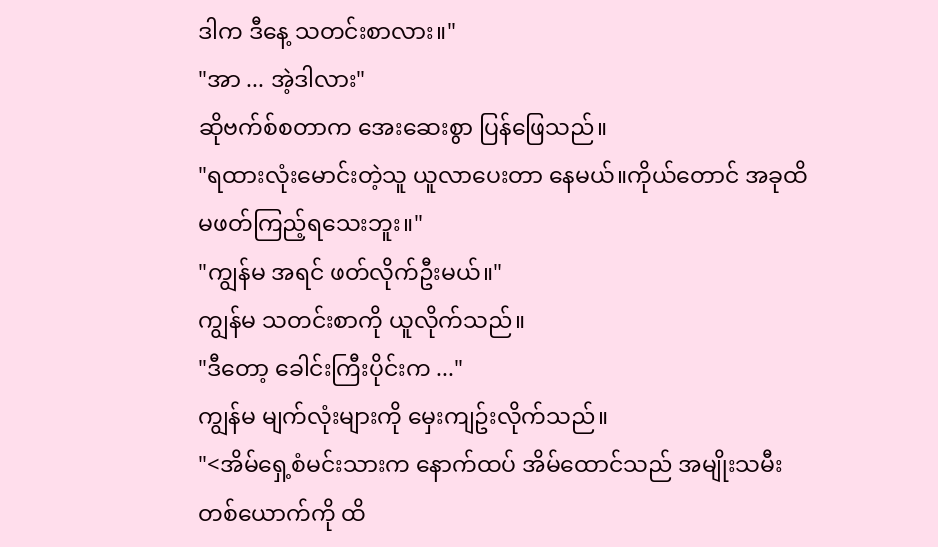ဒါက ဒီနေ့ သတင်းစာလား။"
"အာ ... အဲ့ဒါလား"
ဆိုဗက်စ်စတာက အေးဆေးစွာ ပြန်ဖြေသည်။
"ရထားလုံးမောင်းတဲ့သူ ယူလာပေးတာ နေမယ်။ကိုယ်တောင် အခုထိ မဖတ်ကြည့်ရသေးဘူး။"
"ကျွန်မ အရင် ဖတ်လိုက်ဦးမယ်။"
ကျွန်မ သတင်းစာကို ယူလိုက်သည်။
"ဒီတော့ ခေါင်းကြီးပိုင်းက ..."
ကျွန်မ မျက်လုံးများကို မှေးကျဥ်းလိုက်သည်။
"<အိမ်ရှေ့စံမင်းသားက နောက်ထပ် အိမ်ထောင်သည် အမျိုးသမီးတစ်ယောက်ကို ထိ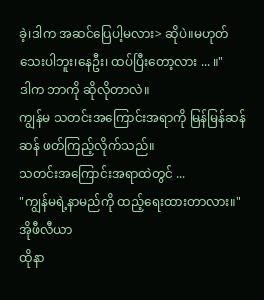ခဲ့၊ဒါက အဆင်ပြေပါ့မလား> ဆိုပဲ။မဟုတ်သေးပါဘူး၊နေဦး၊ ထပ်ပြီးတော့လား ... ။"
ဒါက ဘာကို ဆိုလိုတာလဲ။
ကျွန်မ သတင်းအကြောင်းအရာကို မြန်မြန်ဆန်ဆန် ဖတ်ကြည့်လိုက်သည်။
သတင်းအကြောင်းအရာထဲတွင် ...
"ကျွန်မရဲ့နာမည်ကို ထည့်ရေးထားတာလား။"
အိုဖီလီယာ
ထိုနာ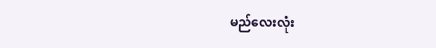မည်လေးလုံး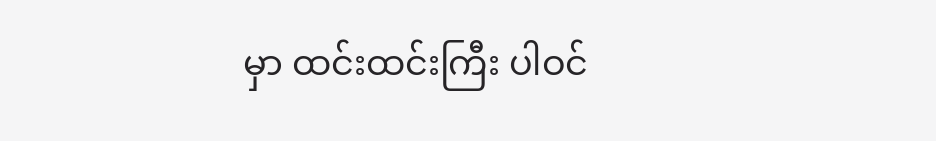မှာ ထင်းထင်းကြီး ပါဝင်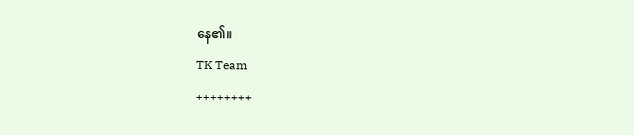နေ၏။
TK Team
++++++++